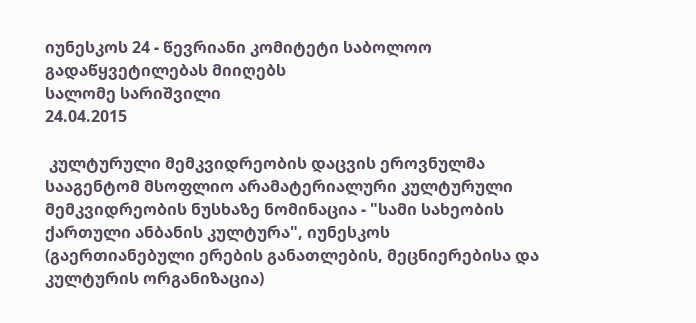იუნესკოს 24 - წევრიანი კომიტეტი საბოლოო გადაწყვეტილებას მიიღებს
სალომე სარიშვილი
24.04.2015

 კულტურული მემკვიდრეობის დაცვის ეროვნულმა სააგენტომ მსოფლიო არამატერიალური კულტურული მემკვიდრეობის ნუსხაზე ნომინაცია - "სამი სახეობის ქართული ანბანის კულტურა", იუნესკოს (გაერთიანებული ერების განათლების, მეცნიერებისა და კულტურის ორგანიზაცია)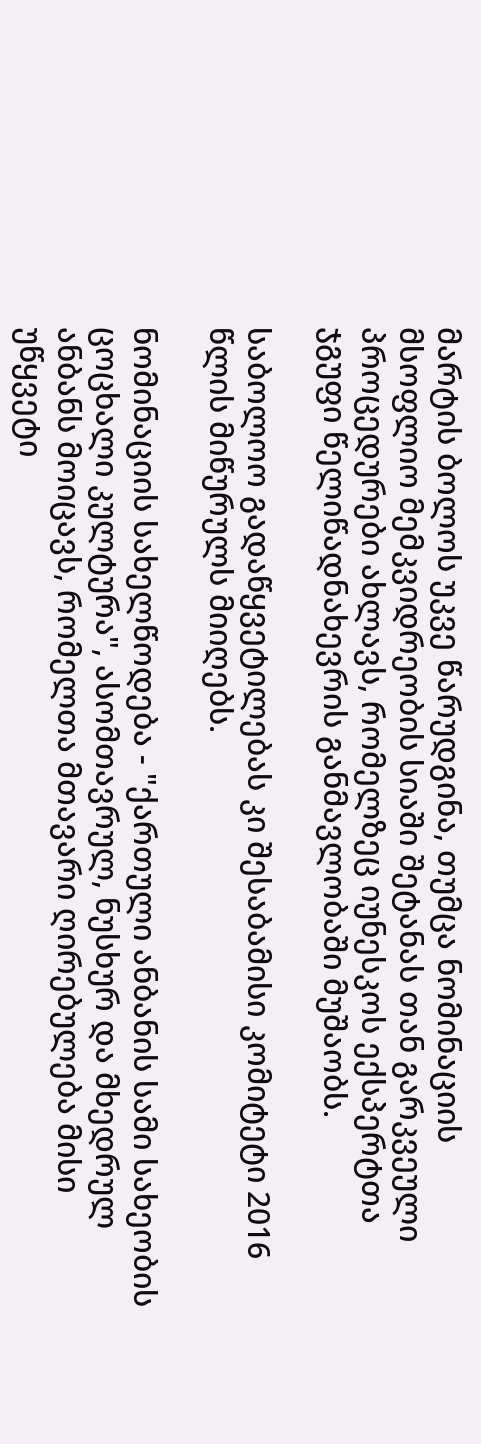მარტის ბოლოს უკვე წარუდგინა, თუმცა ნომინაციის მსოფლიო მემკვიდრეობის სიაში შეტანას თან გარკვეული პროცედურები ახლავს, რომელზეც იუნესკოს ექსპერტთა ჯგუფი წელიწადნახევრის განმავლობაში მუშაობს.

საბოლოო გადაწყვეტილებას კი შესაბამისი კომიტეტი 2016 წლის მიწურულს მიიღებს.

ნომინაციის სახელწოდება - "ქართული ანბანის სამი სახეობის ცოცხალი კულტურა", ასომთავრულ, ნუსხურ და მხედრულ ანბანს მოიცავს, რომელთა მთავარი ღირებულება მისი უწყვეტი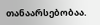თანაარსებობაა.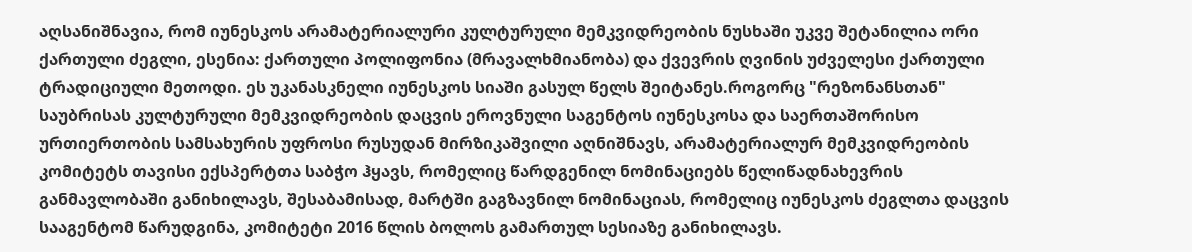აღსანიშნავია, რომ იუნესკოს არამატერიალური კულტურული მემკვიდრეობის ნუსხაში უკვე შეტანილია ორი ქართული ძეგლი, ესენია: ქართული პოლიფონია (მრავალხმიანობა) და ქვევრის ღვინის უძველესი ქართული ტრადიციული მეთოდი. ეს უკანასკნელი იუნესკოს სიაში გასულ წელს შეიტანეს.როგორც "რეზონანსთან" საუბრისას კულტურული მემკვიდრეობის დაცვის ეროვნული საგენტოს იუნესკოსა და საერთაშორისო ურთიერთობის სამსახურის უფროსი რუსუდან მირზიკაშვილი აღნიშნავს, არამატერიალურ მემკვიდრეობის კომიტეტს თავისი ექსპერტთა საბჭო ჰყავს, რომელიც წარდგენილ ნომინაციებს წელიწადნახევრის განმავლობაში განიხილავს, შესაბამისად, მარტში გაგზავნილ ნომინაციას, რომელიც იუნესკოს ძეგლთა დაცვის სააგენტომ წარუდგინა, კომიტეტი 2016 წლის ბოლოს გამართულ სესიაზე განიხილავს.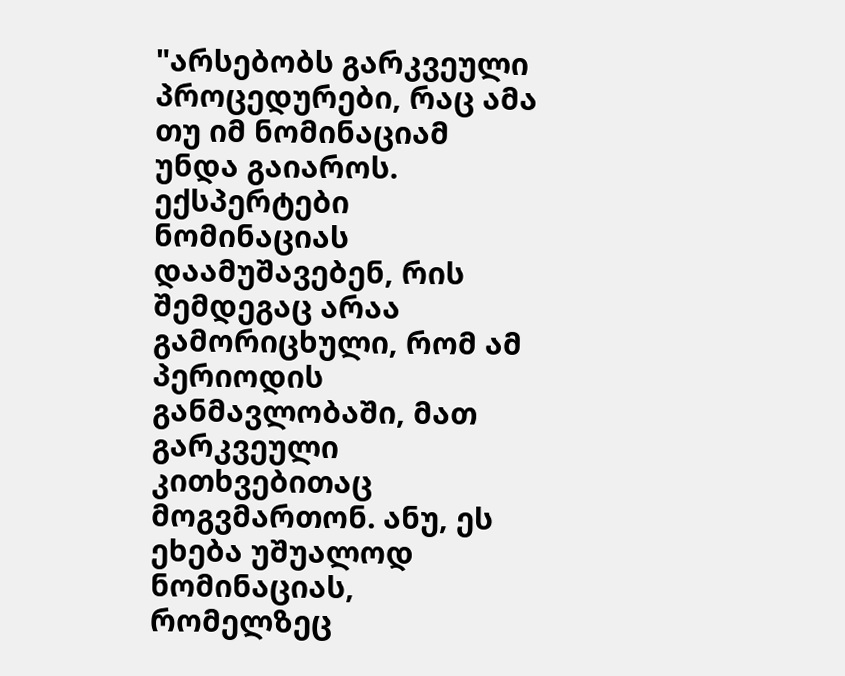"არსებობს გარკვეული პროცედურები, რაც ამა თუ იმ ნომინაციამ უნდა გაიაროს. ექსპერტები ნომინაციას დაამუშავებენ, რის შემდეგაც არაა გამორიცხული, რომ ამ პერიოდის განმავლობაში, მათ გარკვეული კითხვებითაც მოგვმართონ. ანუ, ეს ეხება უშუალოდ ნომინაციას, რომელზეც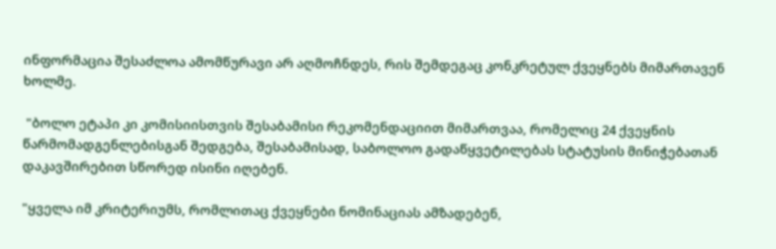ინფორმაცია შესაძლოა ამომწურავი არ აღმოჩნდეს, რის შემდეგაც კონკრეტულ ქვეყნებს მიმართავენ ხოლმე.

 "ბოლო ეტაპი კი კომისიისთვის შესაბამისი რეკომენდაციით მიმართვაა, რომელიც 24 ქვეყნის წარმომადგენლებისგან შედგება, შესაბამისად, საბოლოო გადაწყვეტილებას სტატუსის მინიჭებათან დაკავშირებით სწორედ ისინი იღებენ.

"ყველა იმ კრიტერიუმს, რომლითაც ქვეყნები ნომინაციას ამზადებენ,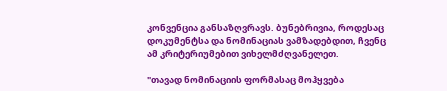კონვენცია განსაზღვრავს. ბუნებრივია, როდესაც დოკუმენტსა და ნომინაციას ვამზადებდით, ჩვენც ამ კრიტერიუმებით ვიხელმძღვანელეთ.

"თავად ნომინაციის ფორმასაც მოჰყვება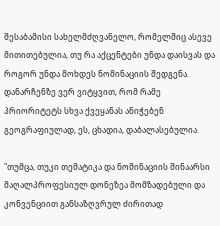შესაბამისი სახელმძღვანელო, რომელშიც ასევე მითითებულია, თუ რა აქცენტები უნდა დაისვას და როგორ უნდა მოხდეს ნომინაციის შედგენა. დანარჩენზე ვერ ვიტყვით, რომ რამე პრიორიტეტს სხვა ქვეყანას ანიჭებენ გეოგრაფიულად, ეს, ცხადია, დაბალასებულია.

"თუმცა, თუკი თემატიკა და ნომინაციის შინაარსი მაღალპროფესიულ დონეზეა მომზადებული და კონვენციით განსაზღვრულ ძირითად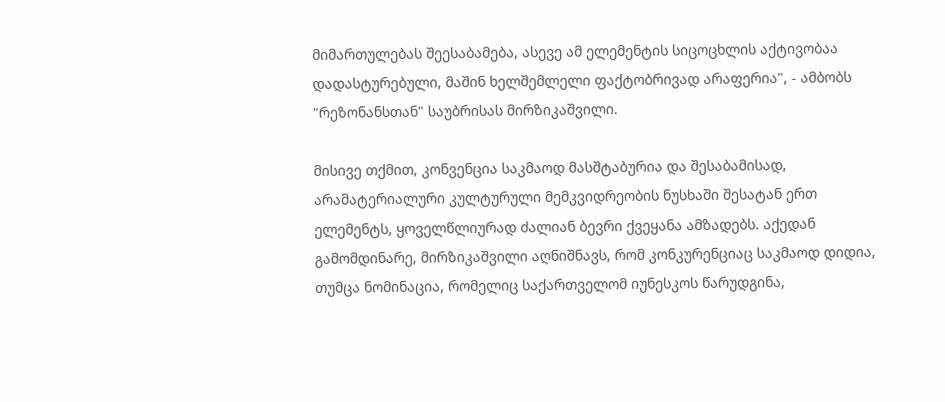მიმართულებას შეესაბამება, ასევე ამ ელემენტის სიცოცხლის აქტივობაა დადასტურებული, მაშინ ხელშემლელი ფაქტობრივად არაფერია", - ამბობს "რეზონანსთან" საუბრისას მირზიკაშვილი.

მისივე თქმით, კონვენცია საკმაოდ მასშტაბურია და შესაბამისად, არამატერიალური კულტურული მემკვიდრეობის ნუსხაში შესატან ერთ ელემენტს, ყოველწლიურად ძალიან ბევრი ქვეყანა ამზადებს. აქედან გამომდინარე, მირზიკაშვილი აღნიშნავს, რომ კონკურენციაც საკმაოდ დიდია, თუმცა ნომინაცია, რომელიც საქართველომ იუნესკოს წარუდგინა,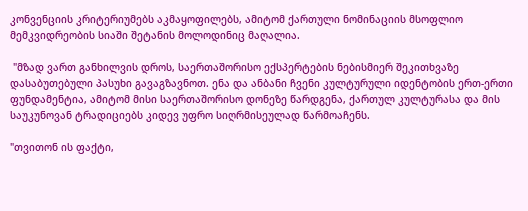კონვენციის კრიტერიუმებს აკმაყოფილებს, ამიტომ ქართული ნომინაციის მსოფლიო მემკვიდრეობის სიაში შეტანის მოლოდინიც მაღალია.

 "მზად ვართ განხილვის დროს, საერთაშორისო ექსპერტების ნებისმიერ შეკითხვაზე დასაბუთებული პასუხი გავაგზავნოთ. ენა და ანბანი ჩვენი კულტურული იდენტობის ერთ-ერთი ფუნდამენტია, ამიტომ მისი საერთაშორისო დონეზე წარდგენა, ქართულ კულტურასა და მის საუკუნოვან ტრადიციებს კიდევ უფრო სიღრმისეულად წარმოაჩენს.

"თვითონ ის ფაქტი,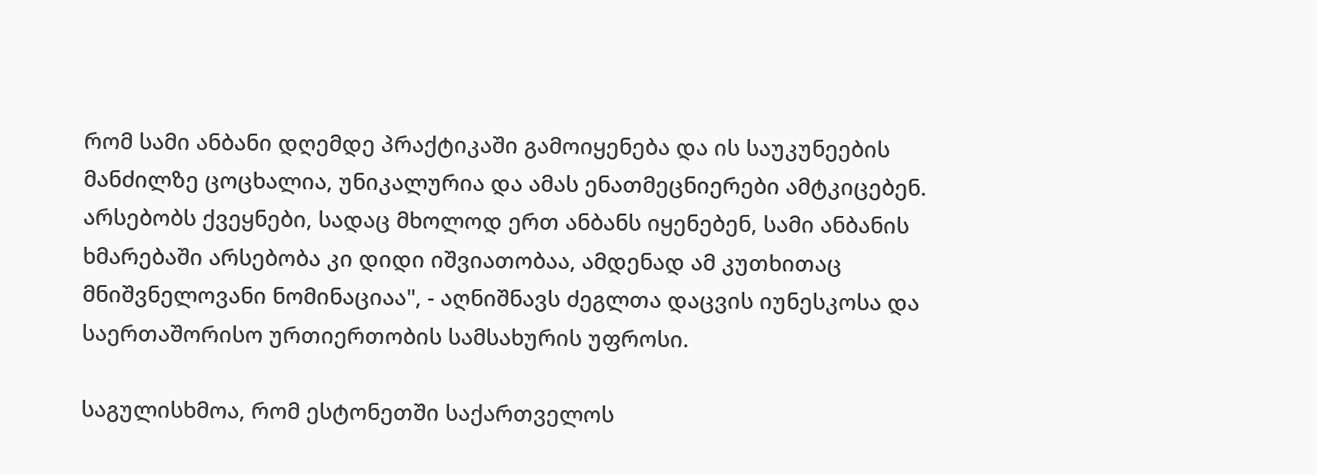რომ სამი ანბანი დღემდე პრაქტიკაში გამოიყენება და ის საუკუნეების მანძილზე ცოცხალია, უნიკალურია და ამას ენათმეცნიერები ამტკიცებენ. არსებობს ქვეყნები, სადაც მხოლოდ ერთ ანბანს იყენებენ, სამი ანბანის ხმარებაში არსებობა კი დიდი იშვიათობაა, ამდენად ამ კუთხითაც მნიშვნელოვანი ნომინაციაა", - აღნიშნავს ძეგლთა დაცვის იუნესკოსა და საერთაშორისო ურთიერთობის სამსახურის უფროსი.

საგულისხმოა, რომ ესტონეთში საქართველოს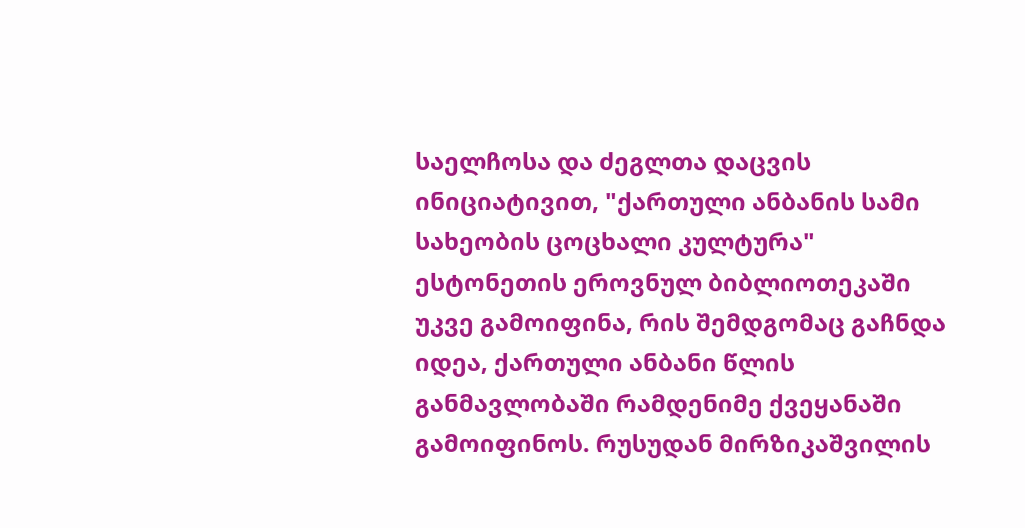საელჩოსა და ძეგლთა დაცვის ინიციატივით, "ქართული ანბანის სამი სახეობის ცოცხალი კულტურა" ესტონეთის ეროვნულ ბიბლიოთეკაში უკვე გამოიფინა, რის შემდგომაც გაჩნდა იდეა, ქართული ანბანი წლის განმავლობაში რამდენიმე ქვეყანაში გამოიფინოს. რუსუდან მირზიკაშვილის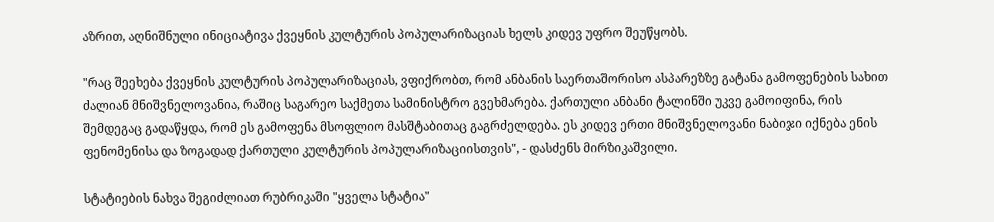აზრით, აღნიშნული ინიციატივა ქვეყნის კულტურის პოპულარიზაციას ხელს კიდევ უფრო შეუწყობს.

"რაც შეეხება ქვეყნის კულტურის პოპულარიზაციას, ვფიქრობთ, რომ ანბანის საერთაშორისო ასპარეზზე გატანა გამოფენების სახით ძალიან მნიშვნელოვანია, რაშიც საგარეო საქმეთა სამინისტრო გვეხმარება. ქართული ანბანი ტალინში უკვე გამოიფინა, რის შემდეგაც გადაწყდა, რომ ეს გამოფენა მსოფლიო მასშტაბითაც გაგრძელდება. ეს კიდევ ერთი მნიშვნელოვანი ნაბიჯი იქნება ენის ფენომენისა და ზოგადად ქართული კულტურის პოპულარიზაციისთვის", - დასძენს მირზიკაშვილი.

სტატიების ნახვა შეგიძლიათ რუბრიკაში "ყველა სტატია"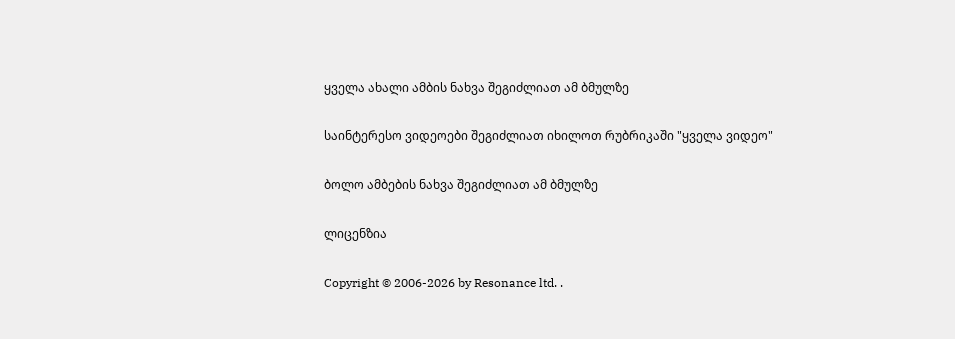ყველა ახალი ამბის ნახვა შეგიძლიათ ამ ბმულზე

საინტერესო ვიდეოები შეგიძლიათ იხილოთ რუბრიკაში "ყველა ვიდეო"

ბოლო ამბების ნახვა შეგიძლიათ ამ ბმულზე

ლიცენზია

Copyright © 2006-2026 by Resonance ltd. .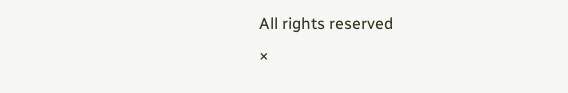All rights reserved
×